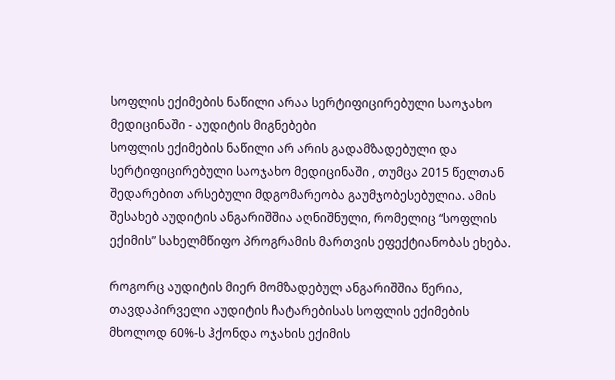სოფლის ექიმების ნაწილი არაა სერტიფიცირებული საოჯახო მედიცინაში - აუდიტის მიგნებები
სოფლის ექიმების ნაწილი არ არის გადამზადებული და სერტიფიცირებული საოჯახო მედიცინაში , თუმცა 2015 წელთან შედარებით არსებული მდგომარეობა გაუმჯობესებულია. ამის შესახებ აუდიტის ანგარიშშია აღნიშნული, რომელიც “სოფლის ექიმის” სახელმწიფო პროგრამის მართვის ეფექტიანობას ეხება.

როგორც აუდიტის მიერ მომზადებულ ანგარიშშია წერია, თავდაპირველი აუდიტის ჩატარებისას სოფლის ექიმების მხოლოდ 60%-ს ჰქონდა ოჯახის ექიმის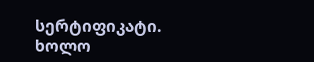სერტიფიკატი. ხოლო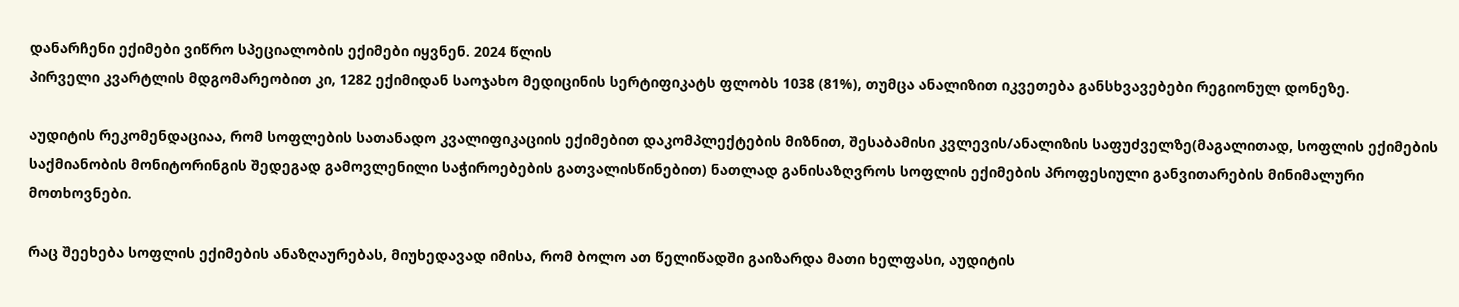დანარჩენი ექიმები ვიწრო სპეციალობის ექიმები იყვნენ. 2024 წლის
პირველი კვარტლის მდგომარეობით კი, 1282 ექიმიდან საოჯახო მედიცინის სერტიფიკატს ფლობს 1038 (81%), თუმცა ანალიზით იკვეთება განსხვავებები რეგიონულ დონეზე.

აუდიტის რეკომენდაციაა, რომ სოფლების სათანადო კვალიფიკაციის ექიმებით დაკომპლექტების მიზნით, შესაბამისი კვლევის/ანალიზის საფუძველზე(მაგალითად, სოფლის ექიმების საქმიანობის მონიტორინგის შედეგად გამოვლენილი საჭიროებების გათვალისწინებით) ნათლად განისაზღვროს სოფლის ექიმების პროფესიული განვითარების მინიმალური მოთხოვნები.

რაც შეეხება სოფლის ექიმების ანაზღაურებას, მიუხედავად იმისა, რომ ბოლო ათ წელიწადში გაიზარდა მათი ხელფასი, აუდიტის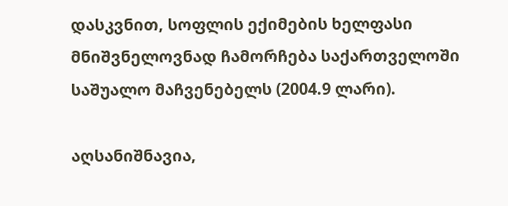დასკვნით, სოფლის ექიმების ხელფასი მნიშვნელოვნად ჩამორჩება საქართველოში საშუალო მაჩვენებელს (2004.9 ლარი).

აღსანიშნავია,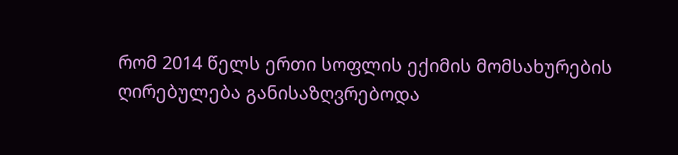რომ 2014 წელს ერთი სოფლის ექიმის მომსახურების ღირებულება განისაზღვრებოდა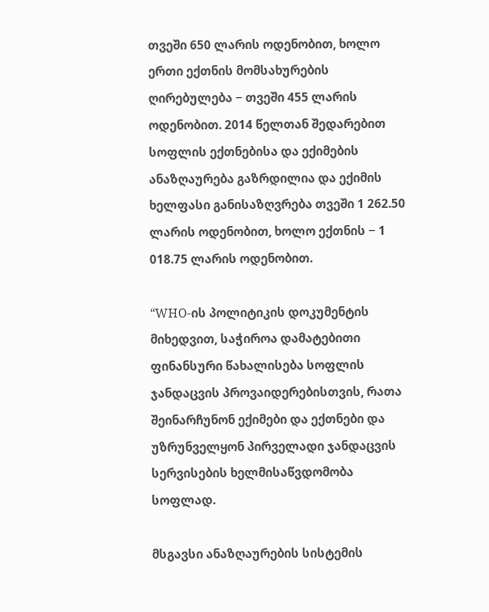თვეში 650 ლარის ოდენობით, ხოლო ერთი ექთნის მომსახურების ღირებულება − თვეში 455 ლარის ოდენობით. 2014 წელთან შედარებით სოფლის ექთნებისა და ექიმების ანაზღაურება გაზრდილია და ექიმის ხელფასი განისაზღვრება თვეში 1 262.50 ლარის ოდენობით, ხოლო ექთნის − 1 018.75 ლარის ოდენობით.

“WHO-ის პოლიტიკის დოკუმენტის მიხედვით, საჭიროა დამატებითი ფინანსური წახალისება სოფლის ჯანდაცვის პროვაიდერებისთვის, რათა შეინარჩუნონ ექიმები და ექთნები და უზრუნველყონ პირველადი ჯანდაცვის სერვისების ხელმისაწვდომობა სოფლად.

მსგავსი ანაზღაურების სისტემის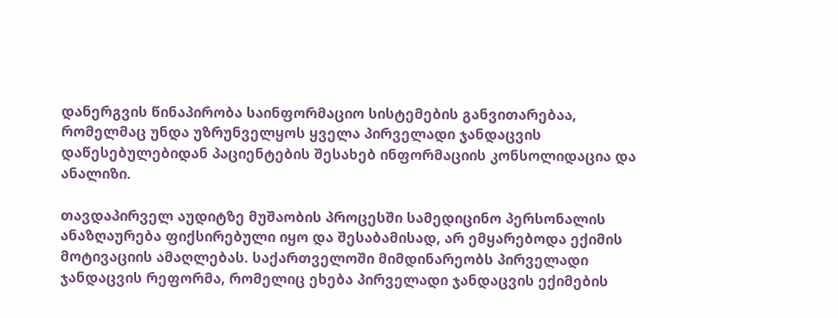დანერგვის წინაპირობა საინფორმაციო სისტემების განვითარებაა, რომელმაც უნდა უზრუნველყოს ყველა პირველადი ჯანდაცვის დაწესებულებიდან პაციენტების შესახებ ინფორმაციის კონსოლიდაცია და ანალიზი.

თავდაპირველ აუდიტზე მუშაობის პროცესში სამედიცინო პერსონალის ანაზღაურება ფიქსირებული იყო და შესაბამისად, არ ემყარებოდა ექიმის მოტივაციის ამაღლებას. საქართველოში მიმდინარეობს პირველადი ჯანდაცვის რეფორმა, რომელიც ეხება პირველადი ჯანდაცვის ექიმების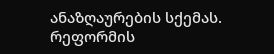ანაზღაურების სქემას. რეფორმის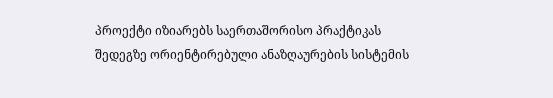პროექტი იზიარებს საერთაშორისო პრაქტიკას შედეგზე ორიენტირებული ანაზღაურების სისტემის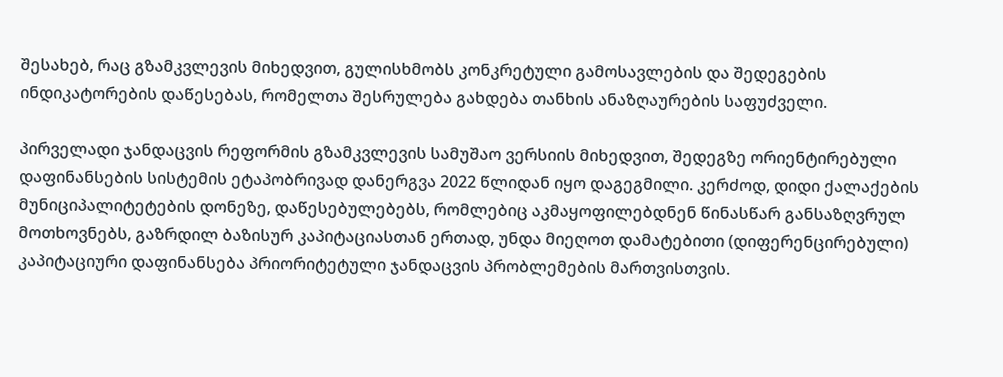შესახებ, რაც გზამკვლევის მიხედვით, გულისხმობს კონკრეტული გამოსავლების და შედეგების ინდიკატორების დაწესებას, რომელთა შესრულება გახდება თანხის ანაზღაურების საფუძველი.

პირველადი ჯანდაცვის რეფორმის გზამკვლევის სამუშაო ვერსიის მიხედვით, შედეგზე ორიენტირებული დაფინანსების სისტემის ეტაპობრივად დანერგვა 2022 წლიდან იყო დაგეგმილი. კერძოდ, დიდი ქალაქების მუნიციპალიტეტების დონეზე, დაწესებულებებს, რომლებიც აკმაყოფილებდნენ წინასწარ განსაზღვრულ მოთხოვნებს, გაზრდილ ბაზისურ კაპიტაციასთან ერთად, უნდა მიეღოთ დამატებითი (დიფერენცირებული) კაპიტაციური დაფინანსება პრიორიტეტული ჯანდაცვის პრობლემების მართვისთვის.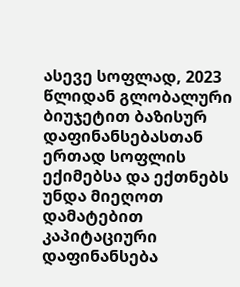ასევე სოფლად, 2023 წლიდან გლობალური ბიუჯეტით ბაზისურ დაფინანსებასთან ერთად სოფლის ექიმებსა და ექთნებს უნდა მიეღოთ დამატებით კაპიტაციური დაფინანსება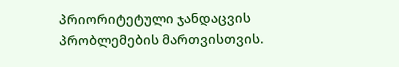პრიორიტეტული ჯანდაცვის პრობლემების მართვისთვის.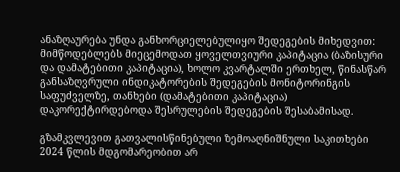ანაზღაურება უნდა განხორციელებულიყო შედეგების მიხედვით: მიმწოდებლებს მიეცემოდათ ყოველთვიური კაპიტაცია (ბაზისური და დამატებითი კაპიტაცია), ხოლო კვარტალში ერთხელ, წინასწარ განსაზღვრული ინდიკატორების შედეგების მონიტორინგის საფუძველზე, თანხები (დამატებითი კაპიტაცია) დაკორექტირდებოდა შესრულების შედეგების შესაბამისად.

გზამკვლევით გათვალისწინებული ზემოაღნიშნული საკითხები 2024 წლის მდგომარეობით არ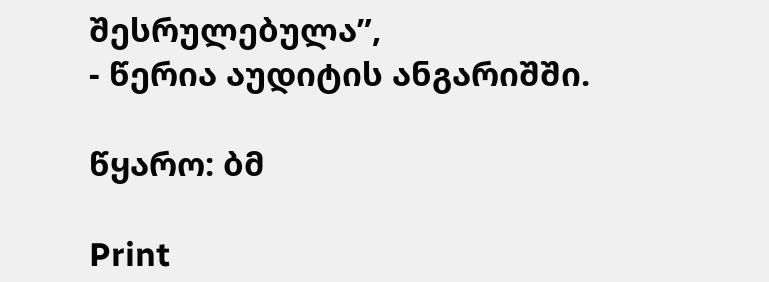შესრულებულა”,
- წერია აუდიტის ანგარიშში.

წყარო: ბმ

Print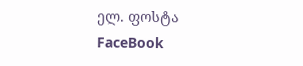ელ. ფოსტა
FaceBook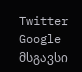Twitter Google
მსგავსი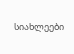სიახლეები